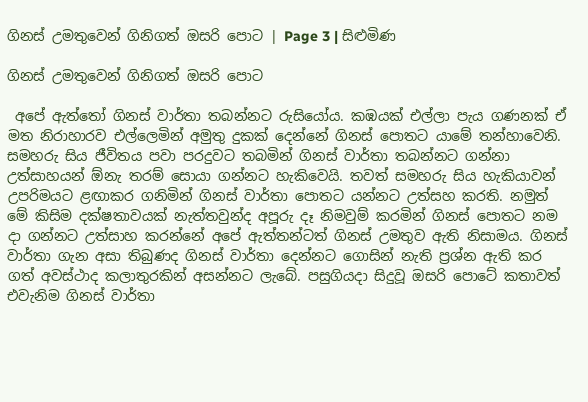ගිනස් උමතුවෙන් ගිනිගත් ඔසරි පොට | Page 3 | සිළුමිණ

ගිනස් උමතුවෙන් ගිනිගත් ඔසරි පොට

 අපේ ඇත්තෝ ගිනස් වාර්තා තබන්නට රුසියෝය. කඹයක් එල්ලා පැය ගණනක් ඒ මත නිරාහාරව එල්ලෙමින් අමුතු දුකක් දෙන්නේ ගිනස් පොතට යාමේ තන්හාවෙනි. සමහරු සිය ජීවිතය පවා පරදුවට තබමින් ගිනස් වාර්තා තබන්නට ගන්නා උත්සාහයන් ඕනැ තරම් සොයා ගන්නට හැකිවෙයි. තවත් සමහරු සිය හැකියාවන් උපරිමයට ළඟාකර ගනිමින් ගිනස් වාර්තා පොතට යන්නට උත්සහ කරති. නමුත් මේ කිසිම දක්ෂතාවයක් නැත්තවුන්ද අපූරු දෑ නිමවුම් කරමින් ගිනස් පොතට නම දා ගන්නට උත්සාහ කරන්නේ අපේ ඇත්තන්ටත් ගිනස් උමතුව ඇති නිසාමය. ගිනස් වාර්තා ගැන අසා තිබුණද ගිනස් වාර්තා දෙන්නට ගොසින් නැති ප්‍රශ්න ඇති කර ගත් අවස්ථාද කලාතුරකින් අසන්නට ලැබේ‍. පසුගියදා සිදුවූ ඔසරි පොටේ කතාවත් එවැනිම ගිනස් වාර්තා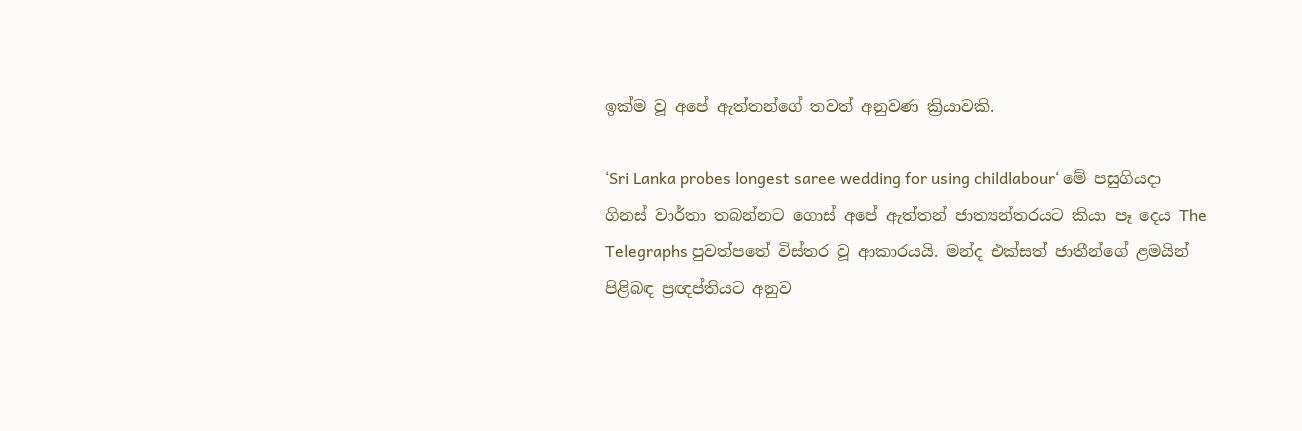ඉක්ම වූ අපේ ඇත්තන්ගේ තවත් අනුවණ ක්‍රියාවකි.

‘Sri Lanka probes longest saree wedding for using childlabour‘ මේ පසුගියදා ගිනස් වාර්තා තබන්නට ගොස් අපේ ඇත්තන් ජාත්‍යන්තරයට කියා පෑ දෙය The Telegraphs පුවත්පතේ විස්තර වූ ආකාරයයි. මන්ද එක්සත් ජාතීන්ගේ ළමයින් පිළිබඳ ප්‍රඥප්තියට අනුව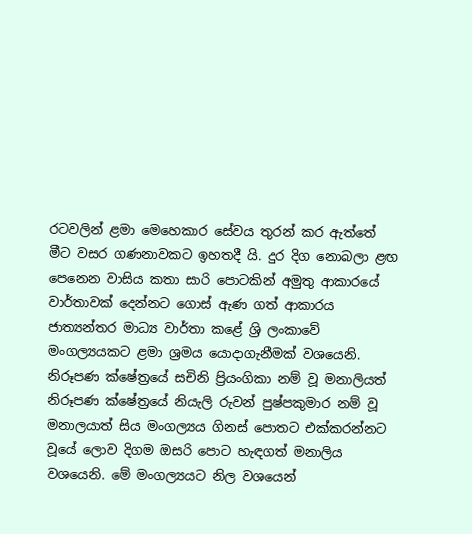රටවලින් ළමා මෙහෙකාර සේවය තුරන් කර ඇත්තේ මීට වසර ගණනාවකට ඉහතදී යි. දුර දිග නොබලා ළඟ පෙනෙන වාසිය කතා සාරි පොටකින් අමුතු ආකාරයේ වාර්තාවක් දෙන්නට ගොස් ඇණ ගත් ආකාරය ජාත්‍යන්තර මාධ්‍ය වාර්තා කළේ ශ්‍රි ලංකාවේ මංගල්‍යයකට ළමා ශ්‍රමය යොදාගැනීමක් වශයෙනි. නිරූපණ ක්ෂේත්‍රයේ සචිනි ප්‍රියංගිකා නම් වූ මනාලියත් නිරූපණ ක්ෂේත්‍රයේ නියැලි රුවන් පුෂ්පකුමාර නම් වූ මනාලයාත් සිය මංගල්‍යය ගිනස් පොතට එක්කරන්නට වූයේ ලොව දිගම ඔසරි පොට හැඳගත් මනාලිය වශයෙනි. මේ මංගල්‍යයට නිල වශයෙන්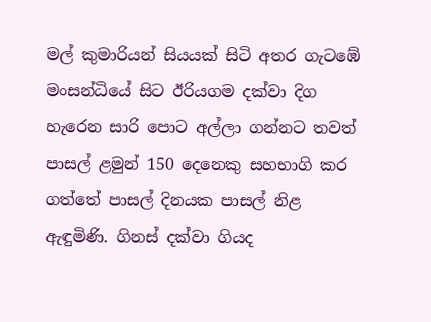මල් කුමාරියන් සියයක් සිටි අතර ගැටඹේ මංසන්ධියේ සිට ඊරියගම දක්වා දිග හැරෙන සාරි පොට අල්ලා ගන්නට තවත් පාසල් ළමුන් 150 දෙනෙකු සහභාගි කර ගත්තේ පාසල් දිනයක පාසල් නිළ ඇඳුමිණි. ගිනස් දක්වා ගියද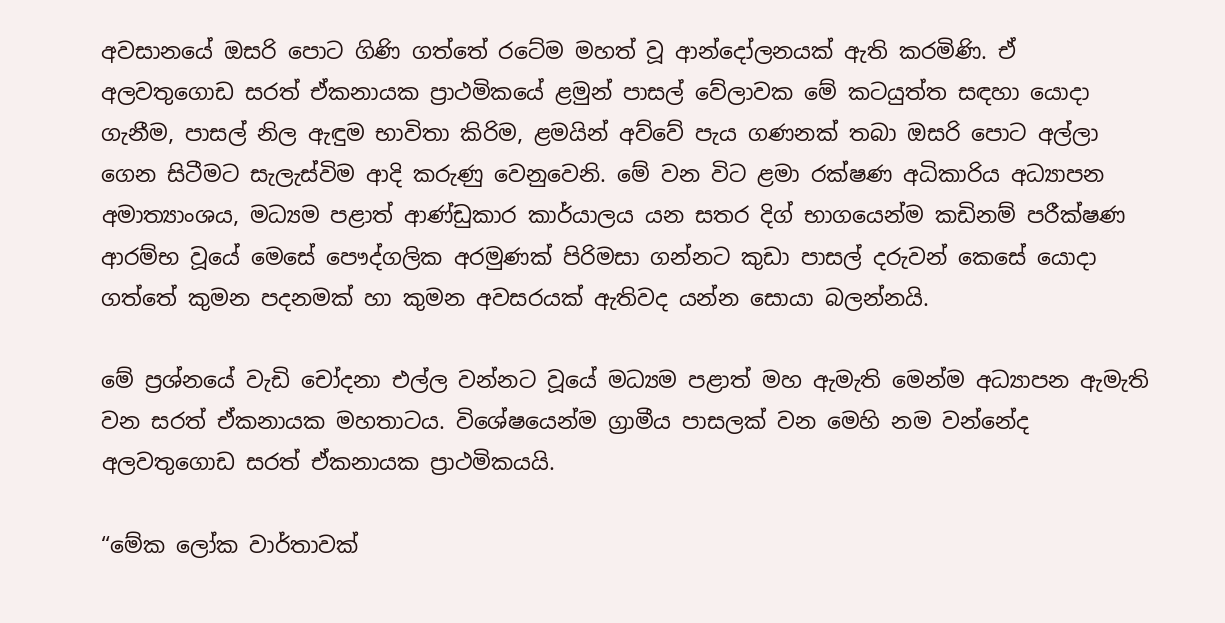අවසානයේ ඔසරි පොට ගිණි ගත්තේ රටේම මහත් වූ ආන්දෝලනයක් ඇති කරමිණි. ඒ අලවතුගොඩ සරත් ඒකනායක ප්‍රාථමිකයේ ළමුන් පාසල් වේලාවක මේ කටයුත්ත සඳහා යොදා ගැනීම, පාසල් නිල ඇඳුම භාවිතා කිරිම, ළමයින් අව්වේ පැය ගණනක් තබා ඔසරි පොට අල්ලා ගෙන සිටීමට සැලැස්විම ආදි කරුණු වෙනුවෙනි. මේ වන විට ළමා රක්ෂණ අධිකාරිය අධ්‍යාපන අමාත්‍යාංශය, මධ්‍යම පළාත් ආණ්ඩුකාර කාර්යාලය යන සතර දිග් භාගයෙන්ම කඩිනම් පරීක්ෂණ ආරම්භ වූයේ මෙසේ පෞද්ගලික අරමුණක් පිරිමසා ගන්නට කුඩා පාසල් දරුවන් කෙසේ යොදා ගත්තේ කුමන පදනමක් හා කුමන අවසරයක් ඇතිවද යන්න සොයා බලන්නයි.

මේ ප්‍රශ්නයේ වැඩි චෝදනා එල්ල වන්නට වූයේ මධ්‍යම පළාත් මහ ඇමැති මෙන්ම අධ්‍යාපන ඇමැති වන සරත් ඒකනායක මහතාටය. විශේෂයෙන්ම ග්‍රාමීය පාසලක් වන මෙහි නම වන්නේද අලවතුගොඩ සරත් ඒකනායක ප්‍රාථමිකයයි.

“මේක ලෝක වාර්තාවක්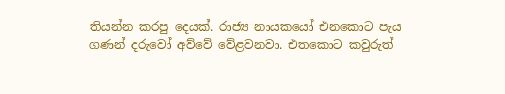තියන්න කරපු දෙයක්. රාජ්‍ය නායකයෝ එනකොට පැය ගණන් දරුවෝ අව්වේ වේළවනවා. එතකොට කවුරුත්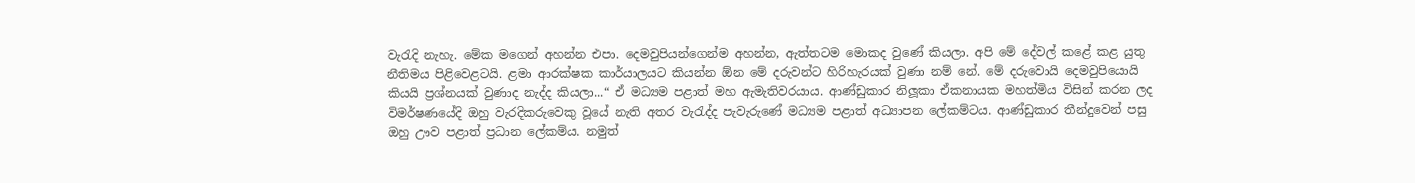වැරැදි නැහැ. මේක මගෙන් අහන්න එපා. දෙමවුපියන්ගෙන්ම අහන්න, ඇත්තටම මොකද වුණේ කියලා. අපි මේ දේවල් කළේ කළ යුතු නීතිමය පිළිවෙළටයි. ළමා ආරක්ෂක කාර්යාලයට කියන්න ඕන මේ දරුවන්ට හිරිහැරයක් වුණා නම් නේ. මේ දරුවොයි දෙමවුපියොයි කියයි ප්‍රශ්නයක් වුණාද නැද්ද කියලා...“ ඒ මධ්‍යම පළාත් මහ ඇමැතිවරයාය. ආණ්ඩුකාර නිලූකා ඒකනායක මහත්මිය විසින් කරන ලද විමර්ෂණයේදි ඔහු වැරදිකරුවෙකු වූයේ නැති අතර වැරැද්ද පැවැරුණේ මධ්‍යම පළාත් අධ්‍යාපන ලේකම්ටය. ආණ්ඩුකාර තීන්දුවෙන් පසු ඔහු ඌව පළාත් ප්‍රධාන ලේකම්ය. නමුත්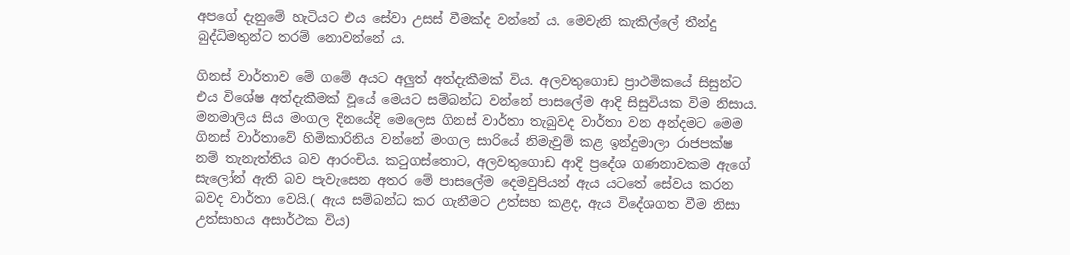අපගේ දැනුමේ හැටියට එය සේවා උසස් වීමක්ද වන්නේ ය. මෙවැනි කැකිල්ලේ තීන්දු බුද්ධිමතුන්ට තරම් නොවන්නේ ය.

ගිනස් වාර්තාව මේ ගමේ අයට අලුත් අත්දැකීමක් විය. අලවතුගොඩ ප්‍රාථමිකයේ සිසුන්ට එය විශේෂ අත්දැකීමක් වූයේ මෙයට සම්බන්ධ වන්නේ පාසලේම ආදි සිසුවියක විම නිසාය. මනමාලිය සිය මංගල දිනයේදි මෙලෙස ගිනස් වාර්තා තැබුවද වාර්තා වන අන්දමට මෙම ගිනස් වාර්තාවේ හිමිකාරිනිය වන්නේ මංගල සාරියේ නිමැවුම් කළ ඉන්දුමාලා රාජපක්ෂ නම් තැනැත්තිය බව ආරංචිය. කටුගස්තොට, අලවතුගොඩ ආදි ප්‍රදේශ ගණනාවකම ඇගේ සැලෝන් ඇති බව පැවැසෙන අතර මේ පාසලේම දෙමවුපියන් ඇය යටතේ සේවය කරන බවද වාර්තා වෙයි.( ඇය සම්බන්ධ කර ගැනීමට උත්සහ කළද, ඇය විදේශගත වීම නිසා උත්සාහය අසාර්ථක විය)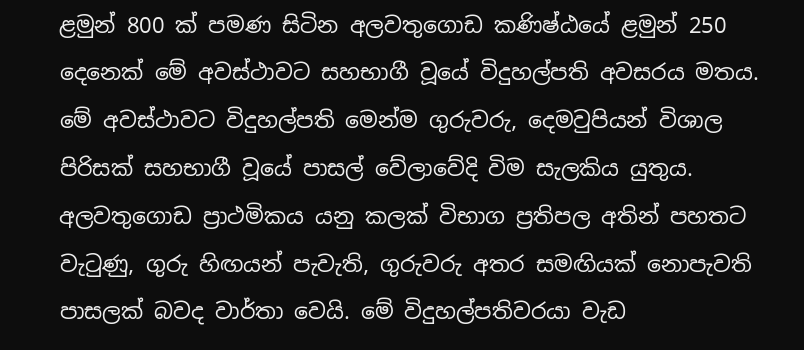ළමුන් 800 ක් පමණ සිටින අලවතුගොඩ කණිෂ්ඨයේ ළමුන් 250 දෙනෙක් මේ අවස්ථාවට සහභාගී වූයේ විදුහල්පති අවසරය මතය. මේ අවස්ථාවට විදුහල්පති මෙන්ම ගුරුවරු, දෙමවුපියන් විශාල පිරිසක් සහභාගී වූයේ පාසල් වේලාවේදි විම සැලකිය යුතුය. අලවතුගොඩ ප්‍රාථමිකය යනු කලක් විභාග ප්‍රතිපල අතින් පහතට වැටුණු, ගුරු හිඟයන් පැවැති, ගුරුවරු අතර සමඟියක් නොපැවති පාසලක් බවද වාර්තා වෙයි. මේ විදුහල්පතිවරයා වැඩ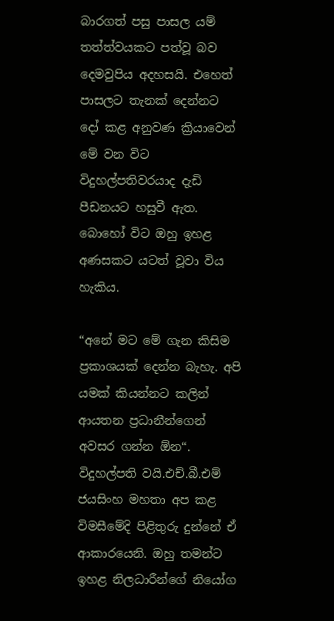බාරගත් පසු පාසල යම් තත්ත්වයකට පත්වූ බව දෙමවුපිය අදහසයි. එහෙත් පාසලට තැනක් දෙන්නට දෝ කළ අනුවණ ක්‍රියාවෙන් මේ වන විට විදුහල්පතිවරයාද දැඩි පීඩනයට හසුවී ඇත. බොහෝ විට ඔහු ඉහළ අණසකට යටත් වූවා විය හැකිය.

“අනේ මට මේ ගැන කිසිම ප්‍රකාශයක් දෙන්න බැහැ. අපි යමක් කියන්නට කලින් ආයතන ප්‍රධානීන්ගෙන් අවසර ගන්න ඕන“. විදුහල්පති වයි.එච්.බී.එම් ජයසිංහ මහතා අප කළ විමසීමේදි පිළිතුරු දුන්නේ ඒ ආකාරයෙනි. ඔහු තමන්ට ඉහළ නිලධාරීන්ගේ නියෝග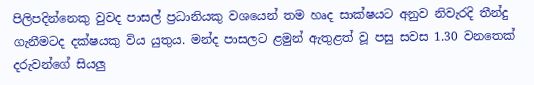පිලිපදින්නෙකු වුවද පාසල් ප්‍රධානියකු වශයෙන් තම හෘද සාක්ෂයට අනුව නිවැරදි තීන්දු ගැනීමටද දක්ෂයකු විය යුතුය. මන්ද පාසලට ළමුන් ඇතුළත් වූ පසු සවස 1.30 වනතෙක් දරුවන්ගේ සියලු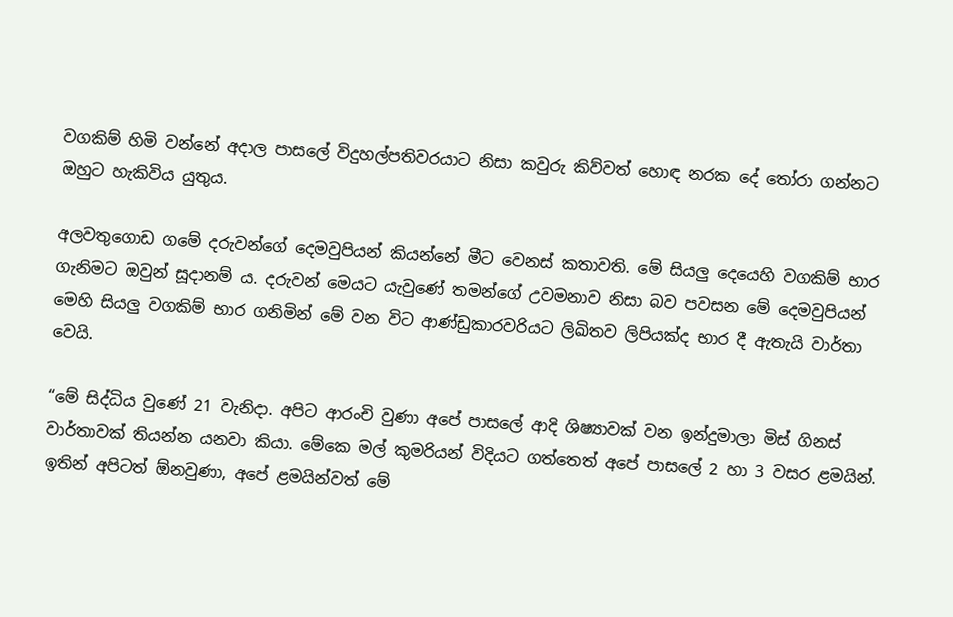වගකිම් හිමි වන්නේ අදාල පාසලේ විදුහල්පතිවරයාට නිසා කවුරු කිව්වත් හොඳ නරක දේ තෝරා ගන්නට ඔහුට හැකිවිය යුතුය.

අලවතුගොඩ ගමේ දරුවන්ගේ දෙමවුපියන් කියන්නේ මීට වෙනස් කතාවති. මේ සියලු දෙයෙහි වගකිම් භාර ගැනිමට ඔවුන් සූදානම් ය. දරුවන් මෙයට යැවුණේ තමන්ගේ උවමනාව නිසා බව පවසන මේ දෙමවුපියන් මෙහි සියලු වගකිම් භාර ගනිමින් මේ වන විට ආණ්ඩුකාරවරියට ලිඛිතව ලිපියක්ද භාර දී ඇතැයි වාර්තා වෙයි.

“මේ සිද්ධිය වුණේ 21 වැනිදා. අපිට ආරංචි වුණා අපේ පාසලේ ආදි ශිෂ්‍යාවක් වන ඉන්දුමාලා මිස් ගිනස් වාර්තාවක් තියන්න යනවා කියා. මේකෙ මල් කුමරියන් විදියට ගත්තෙත් අපේ පාසලේ 2 හා 3 වසර ළමයින්. ඉතින් අපිටත් ඕනවුණා, අපේ ළමයින්වත් මේ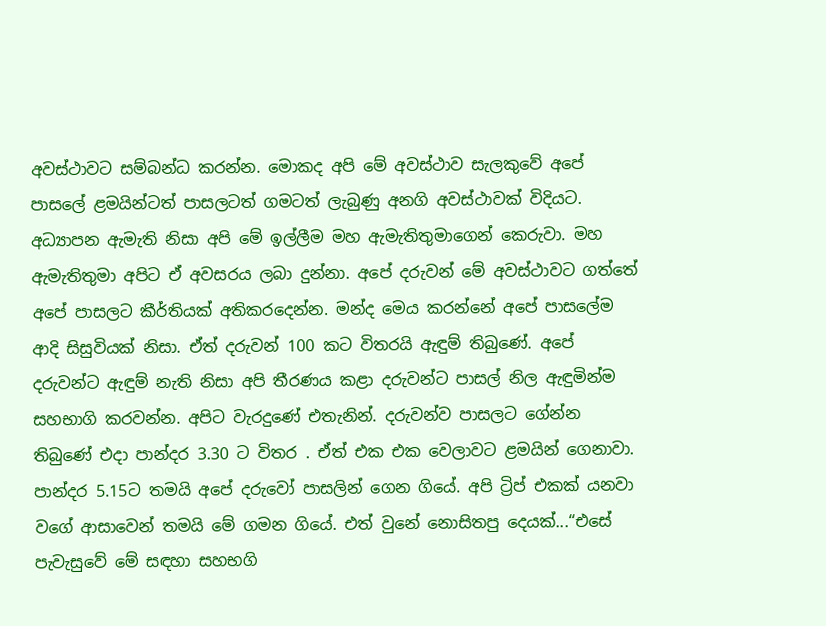අවස්ථාවට සම්බන්ධ කරන්න. මොකද අපි මේ අවස්ථාව සැලකුවේ අපේ පාසලේ ළමයින්ටත් පාසලටත් ගමටත් ලැබුණු අනගි අවස්ථාවක් විදියට. අධ්‍යාපන ඇමැති නිසා අපි මේ ඉල්ලීම මහ ඇමැතිතුමාගෙන් කෙරුවා. මහ ඇමැතිතුමා අපිට ඒ අවසරය ලබා දුන්නා. අපේ දරුවන් මේ අවස්ථාවට ගත්තේ අපේ පාසලට කීර්තියක් අතිකරදෙන්න. මන්ද මෙය කරන්නේ අපේ පාසලේම ආදි සිසුවියක් නිසා. ඒත් දරුවන් 100 කට විතරයි ඇඳුම් තිබුණේ. අපේ දරුවන්ට ඇඳුම් නැති නිසා අපි තීරණය කළා දරුවන්ට පාසල් නිල ඇඳුමින්ම සහභාගි කරවන්න. අපිට වැරදුණේ එතැනින්. දරුවන්ව පාසලට ගේන්න තිබුණේ එදා පාන්දර 3.30 ට විතර . ඒත් එක එක වෙලාවට ළමයින් ගෙනාවා. පාන්දර 5.15ට තමයි අපේ දරුවෝ පාසලින් ගෙන ගියේ. අපි ට්‍රිප් එකක් යනවා වගේ ආසාවෙන් තමයි මේ ගමන ගියේ. එත් වුනේ නොසිතපු දෙයක්...“එසේ පැවැසුවේ මේ සඳහා සහභගි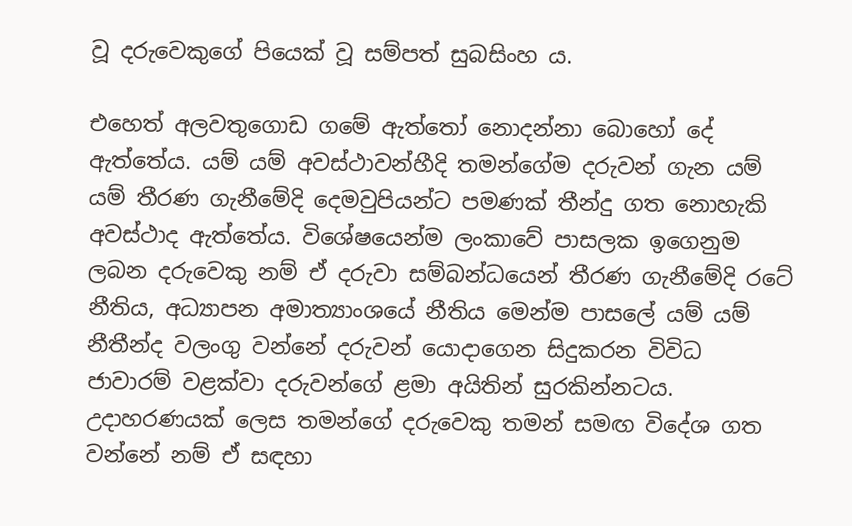වූ දරුවෙකුගේ පියෙක් වූ සම්පත් සුබසිංහ ය.

එහෙත් අලවතුගොඩ ගමේ ඇත්තෝ නොදන්නා බොහෝ දේ ඇත්තේය. යම් යම් අවස්ථාවන්හීදි තමන්ගේම දරුවන් ගැන යම් යම් තීරණ ගැනීමේදි දෙමවුපියන්ට පමණක් තීන්දු ගත නොහැකි අවස්ථාද ඇත්තේය. විශේෂයෙන්ම ලංකාවේ පාසලක ඉගෙනුම ලබන දරුවෙකු නම් ඒ දරුවා සම්බන්ධයෙන් තීරණ ගැනීමේදි රටේ නීතිය, අධ්‍යාපන අමාත්‍යාංශයේ නීතිය මෙන්ම පාසලේ යම් යම් නීතීන්ද වලංගු වන්නේ දරුවන් යොදාගෙන සිදුකරන විවිධ ජාවාරම් වළක්වා දරුවන්ගේ ළමා අයිතින් සුරකින්නටය. උදාහරණයක් ලෙස තමන්ගේ දරුවෙකු තමන් සමඟ විදේශ ගත වන්නේ නම් ඒ සඳහා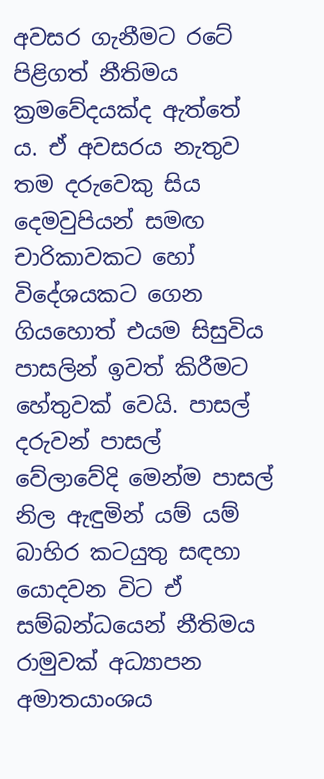අවසර ගැනීමට රටේ පිළිගත් නීතිමය ක්‍රමවේදයක්ද ඇත්තේ ය. ඒ අවසරය නැතුව තම දරුවෙකු සිය දෙමවුපියන් සමඟ චාරිකාවකට හෝ විදේශයකට ගෙන ගියහොත් එයම සිසුවිය පාසලින් ඉවත් කිරීමට හේතුවක් වෙයි. පාසල් දරුවන් පාසල් වේලාවේදි මෙන්ම පාසල් නිල ඇඳුමින් යම් යම් බාහිර කටයුතු සඳහා යොදවන විට ඒ සම්බන්ධයෙන් නීතිමය රාමුවක් අධ්‍යාපන අමාතයාංශය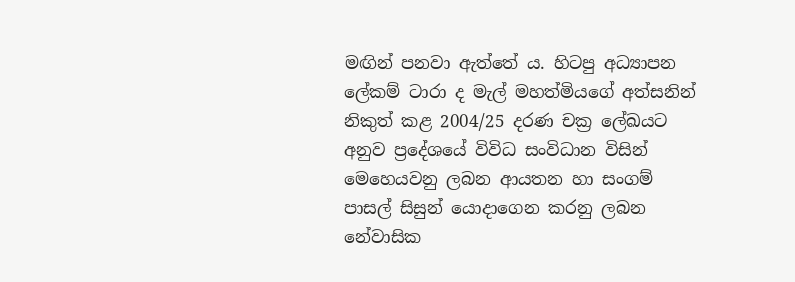මඟින් පනවා ඇත්තේ ය. හිටපු අධ්‍යාපන ලේකම් ටාරා ද මැල් මහත්මියගේ අත්සනින් නිකුත් කළ 2004/25 දරණ චක්‍ර ලේඛයට අනුව ප්‍රදේශයේ විවිධ සංවිධාන විසින් මෙහෙයවනු ලබන ආයතන හා සංගම් පාසල් සිසුන් යොදාගෙන කරනු ලබන නේවාසික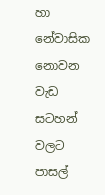හා නේවාසික නොවන වැඩ සටහන් වලට පාසල්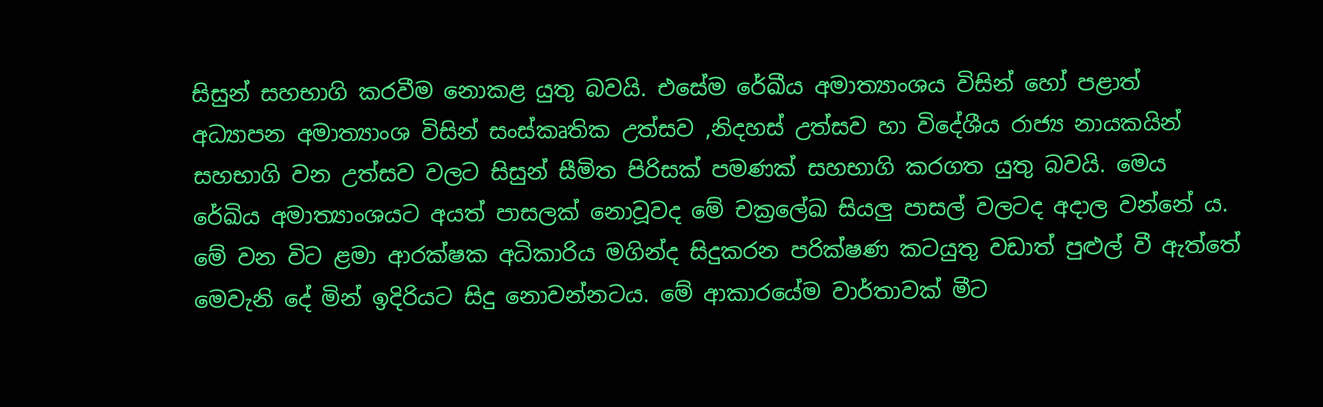සිසුන් සහභාගි කරවීම නොකළ යුතු බවයි. එසේම රේඛීය අමාත්‍යාංශය විසින් හෝ පළාත් අධ්‍යාපන අමාත්‍යාංශ විසින් සංස්කෘතික උත්සව ,නිදහස් උත්සව හා විදේශීය රාජ්‍ය නායකයින් සහභාගි වන උත්සව වලට සිසුන් සීමිත පිරිසක් පමණක් සහභාගි කරගත යුතු බවයි. මෙය රේඛිය අමාත්‍යාංශයට අයත් පාසලක් නොවූවද මේ චක්‍රලේඛ සියලු පාසල් වලටද අදාල වන්නේ ය. මේ වන විට ළමා ආරක්ෂක අධිකාරිය මගින්ද සිදුකරන පරික්ෂණ කටයුතු වඩාත් පුළුල් වී ඇත්තේ මෙවැනි දේ මින් ඉදිරියට සිදු නොවන්නටය. මේ ආකාරයේම වාර්තාවක් මීට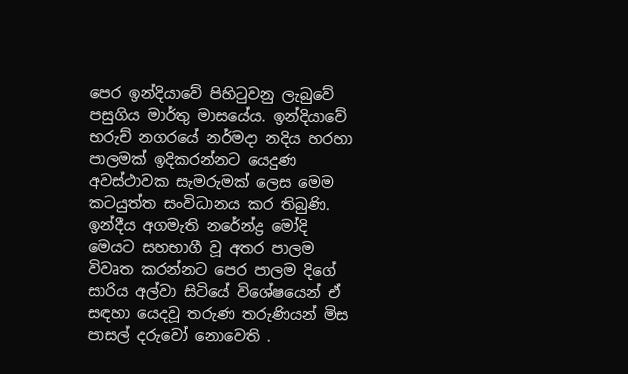පෙර ඉන්දියාවේ පිහිටුවනු ලැබුවේ පසුගිය මාර්තු මාසයේය. ඉන්දියාවේ භරුච් නගරයේ නර්මදා නදිය හරහා පාලමක් ඉදිකරන්නට යෙදුණ අවස්ථාවක සැමරුමක් ලෙස මෙම කටයුත්ත සංවිධානය කර තිබුණි. ඉන්දීය අගමැති නරේන්ද්‍ර මෝදි මෙයට සහභාගී වූ අතර පාලම විවෘත කරන්නට පෙර පාලම දිගේ සාරිය අල්වා සිටියේ විශේෂයෙන් ඒ සඳහා යෙදවූ තරුණ තරුණියන් මිස පාසල් දරුවෝ නොවෙති .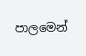පාලමෙන්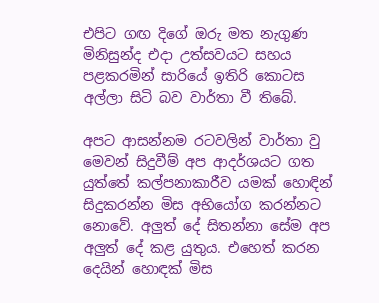එපිට ගඟ දිගේ ඔරු මත නැගුණ මිනිසුන්ද එදා උත්සවයට සහය පළකරමින් සාරියේ ඉතිරි කොටස අල්ලා සිටි බව වාර්තා වී තිබේ.

අපට ආසන්නම රටවලින් වාර්තා වු මෙවන් සිදුවීම් අප ආදර්ශයට ගත යුත්තේ කල්පනාකාරීව යමක් හොඳින් සිදුකරන්න මිස අභියෝග කරන්නට නොවේ. අලුත් දේ සිතන්නා සේම අප අලුත් දේ කළ යුතුය. එහෙත් කරන දෙයින් හොඳක් මිස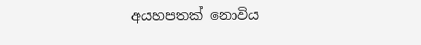අයහපතක් නොවිය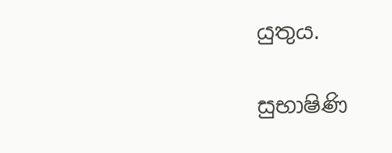යුතුය.

සුභාෂිණි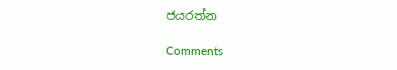ජයරත්න

Comments